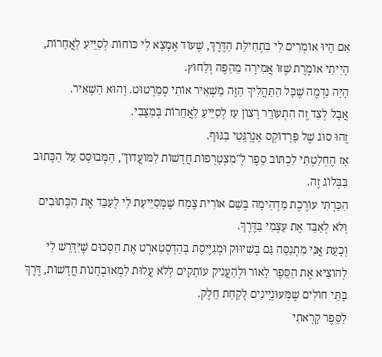אִם הָיוּ אוֹמְרִים לִי בִּתְחִילַּת הַדֶּרֶךְ, שֶׁעוֹד אֶמְצָא לִי כּוֹחוֹת לְסַיֵּיעַ לַאֲחֵרוֹת, הָיִיתִי אוֹמֶרֶת שֶׁזּוֹ אֲמִירָה מֵהַפֶּה וְלַחוּץ.
הָיָה נִדְמֶה שֶׁכָּל הַתַּהֲלִיךְ הַזֶּה מַשְׁאִיר אוֹתִי סְמַרְטוּט. וְהוּא הִשְׁאִיר.
אֲבָל לְצַד זֶה הִתְעוֹרֵר רָצוֹן עַז לְסַיֵּיעַ לַאֲחֵרוֹת בְּמַצָּבִי.
זֶהוּ סוּג שֶׁל פָּרָדוֹקְס אֵנֶרְגֵּטִי בַּגּוּף.
אָז הֶחְלַטְתִּי לִכְתּוֹב סֵפֶר לְ"מִצְטָרְפוֹת חֲדָשׁוֹת לַמּוֹעֲדוֹן", הַמְּבוּסָּס עַל הַכָּתוּב בִּבְּלוֹג זֶה.
הִכַּרְתִּי עוֹרֶכֶת מַדְהִימָה בְּשֵׁם אוֹרִית צֶמַח שֶׁמְּסַיַּיעַת לִי לְעַבֵּד אֶת הַכְּתוּבִים וְלֹא לְאַבֵּד אֶת עַצְמִי בַּדֶּרֶךְ.
וְכָעֵת אֲנִי מִתְנַסָּה גַּם בְּשִׁיוּוּק וּמְגַיֶּיסֶת בְּהַדְסְטַארְט אֶת הַסְּכוּם שֶׁיִּדָּרֵשׁ לִי לְהוֹצִיא אֶת הַסֵּפֶר לָאוֹר וּלְהַעֲנִיק עוֹתָקִים לְלֹא עֲלוּת לִמְאוּבְחָנוֹת חֲדָשׁוֹת, דֶּרֶךְ בָּתֵּי חוֹלִים שֶׁמְּעוּנְיָינִים לָקַחַת חֵלֶק.
לַסֵּפֶר קָרָאתִי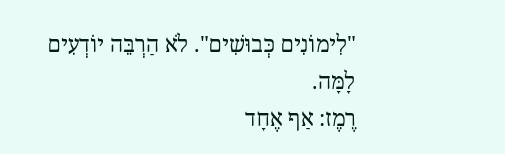"לִימוֹנִים כְּבוּשִׁים". לֹא הַרְבֵּה יוֹדְעִים לָמָּה.
רֶמֶז: אַף אֶחָד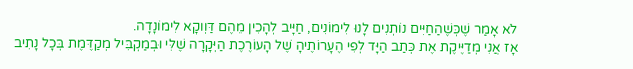לֹא אָמַר שֶׁכְּשֶׁהַחַיִּים נוֹתְנִים לָנוּ לִימוֹנִים, חַיָּיב לְהָכִין מֵהֶם דַּוְוקָא לִימוֹנָדָה.
אָז אֲנִי מְדַיֶּיקֶת אֶת כְּתַב הַיָּד לְפִי הֶעָרוֹתֶיהָ שֶׁל הָעוֹרֶכֶת הַיְּקָרָה שֶׁלִּי וּבְמַקְבִּיל מְקַדֶּמֶת בְּכָל נָתִיב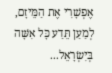אֶפְשָׁרִי אֶת הַמֵּיזָם, לְמַעַן תֵּדַע כָּל אִשָּׁה בְּיִשְׂרָאֵל...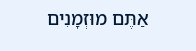אַתֶּם מוּזְמָנִים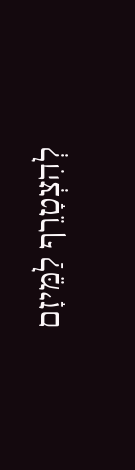לְהִצְטָרֵף לַמֵּיזָם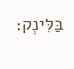בַּלִּינְק: